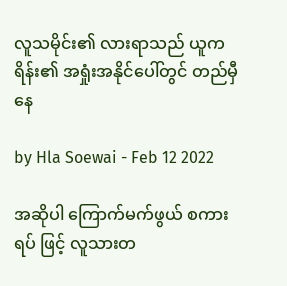လူသမိုင်း၏ လားရာသည် ယူကရိန်း၏ အရှုံးအနိုင်ပေါ်တွင် တည်မှီနေ

by Hla Soewai - Feb 12 2022

အဆိုပါ ကြောက်မက်ဖွယ် စကားရပ် ဖြင့် လူသားတ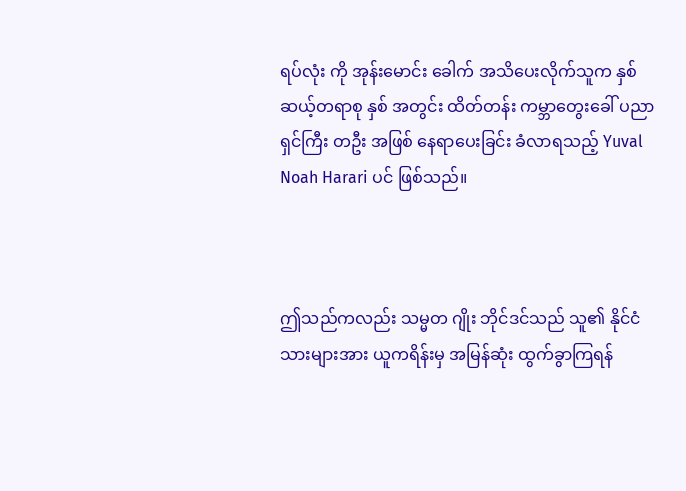ရပ်လုံး ကို အုန်းမောင်း ခေါက် အသိပေးလိုက်သူက နှစ်ဆယ့်တရာစု နှစ် အတွင်း ထိတ်တန်း ကမ္ဘာတွေးခေါ် ပညာရှင်ကြီး တဦး အဖြစ် နေရာပေးခြင်း ခံလာရသည့် Yuval Noah Harari ပင် ဖြစ်သည်။



ဤသည်ကလည်း သမ္မတ ဂျိုး ဘိုင်ဒင်သည် သူ၏ နိုင်ငံသားများအား ယူကရိန်းမှ အမြန်ဆုံး ထွက်ခွာကြရန်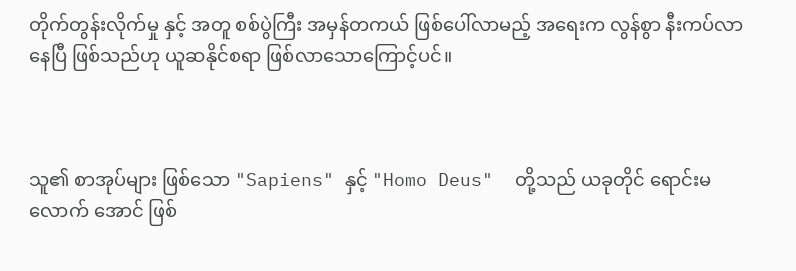တိုက်တွန်းလိုက်မှု နှင့် အတူ စစ်ပွဲကြီး အမှန်တကယ် ဖြစ်ပေါ်လာမည့် အရေးက လွန်စွာ နီးကပ်လာနေပြီ ဖြစ်သည်ဟု ယူဆနိုင်စရာ ဖြစ်လာသောကြောင့်ပင်။



သူ၏ စာအုပ်များ ဖြစ်သော "Sapiens" နှင့် "Homo Deus"  တို့သည် ယခုတိုင် ရောင်းမလောက် အောင် ဖြစ်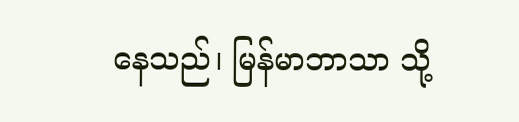နေသည်၊ မြန်မာဘာသာ သို့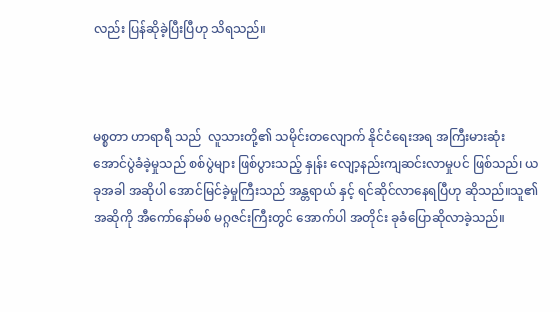လည်း ပြန်ဆိုခဲ့ပြီးပြီဟု သိရသည်။



မစ္စတာ ဟာရာရီ သည်  လူသားတို့၏ သမိုင်းတ‌လျောက် နိုင်ငံရေးအရ အကြီးမားဆုံး အောင်ပွဲခံခဲ့မှုသည် စစ်ပွဲများ ဖြစ်ပွားသည့် နှုန်း လျော့နည်းကျဆင်းလာမှုပင် ဖြစ်သည်၊ ယခုအခါ အဆိုပါ အောင်မြင်ခဲ့မှုကြီးသည် အန္တရာယ် နှင့် ရင်ဆိုင်လာနေရပြီဟု ဆိုသည်။သူ၏ အဆိုကို အီကော်နော်မစ် မဂ္ဂဇင်းကြီးတွင် အောက်ပါ အတိုင်း ခုခံပြောဆိုလာခဲ့သည်။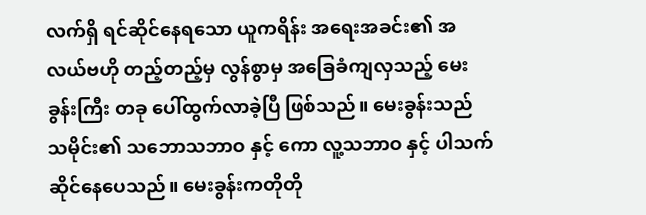လက်ရှိ ရင်ဆိုင်နေရသော ယူကရိန်း အရေးအခင်း၏ အလယ်ဗဟို တည့်တည့်မှ လွန်စွာမှ အခြေခံကျလှသည့် မေးခွန်းကြီး တခု ပေါ်ထွက်လာခဲ့ပြီ ဖြစ်သည်။ မေးခွန်းသည် သမိုင်း၏ သဘောသဘာဝ နှင့် ကော လူ့သဘာဝ နှင့် ပါသက်ဆိုင်နေပေသည်။ မေးခွန်းကတိုတို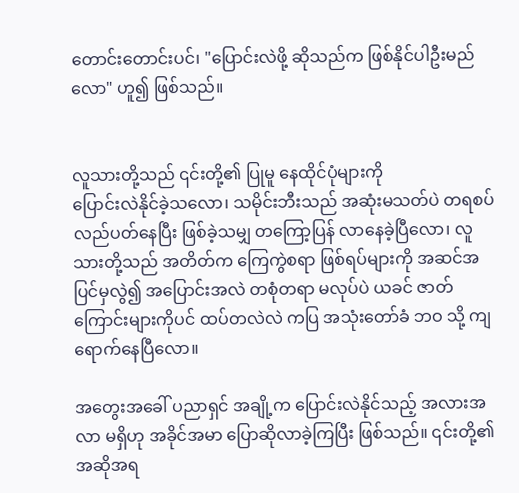တောင်းတောင်းပင်၊ "ပြောင်းလဲဖို့ ဆိုသည်က ဖြစ်နိုင်ပါဦးမည်လော" ဟူ၍ ဖြစ်သည်။


လူသားတို့သည် ၎င်းတို့၏ ပြုမူ နေထိုင်ပုံများကို
ပြောင်းလဲနိုင်ခဲ့သလော၊ သမိုင်းဘီးသည် အဆုံးမသတ်ပဲ တရစပ် လည်ပတ်နေပြီး ဖြစ်ခဲ့သမျှ တကြော့ပြန် လာနေခဲ့ပြီလော၊ လူသားတို့သည် အတိတ်က ကြေကွဲစရာ ဖြစ်ရပ်များကို အဆင်အပြင်မှလွဲ၍ အပြောင်းအလဲ တစုံတရာ မလုပ်ပဲ ယခင် ဇာတ်ကြောင်းများကိုပင် ထပ်တလဲလဲ ကပြ အသုံးတော်ခံ ဘဝ သို့ ကျရောက်နေပြီလော။

အတွေးအခေါ် ပညာရှင် အချို့က ပြောင်းလဲနိုင်သည့် အလားအလာ မရှိဟု အခိုင်အမာ ပြောဆိုလာခဲ့ကြပြီး ဖြစ်သည်။ ၎င်းတို့၏ အဆိုအရ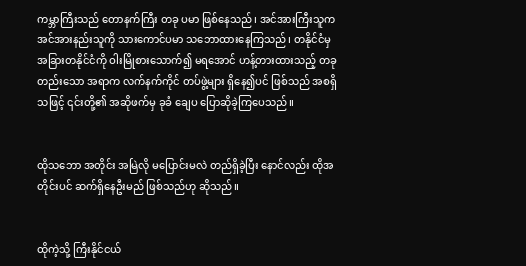ကမ္ဘာကြီးသည် တောနက်ကြီး တခု ပမာ ဖြစ်နေသည်၊ အင်အားကြီးသူက အင်အားနည်းသူကို သားကောင်ပမာ သဘောထားနေကြသည်၊ တနိုင်ငံမှ အခြားတနိုင်ငံကို ဝါးမြိုစားသောက်၍ မရအောင် ဟန့်တားထားသည့် တခုတည်းသော အရာက လက်နက်ကိုင် တပ်ဖွဲ့များ ရှိနေ၍ပင် ဖြစ်သည် အစရှိသဖြင့် ၎င်းတို့၏ အဆိုဖက်မှ ခုခံ ချေပ ပြောဆိုခဲ့ကြပေသည်။


ထိုသဘော အတိုင်း အမြဲလို မပြောင်းမလဲ တည်ရှိခဲ့ပြီး နောင်လည်း ထိုအတိုင်းပင် ဆက်ရှိနေဦးမည် ဖြစ်သည်ဟု ဆိုသည်။


ထိုကဲ့သို့ ကြီးနိုင်ငယ်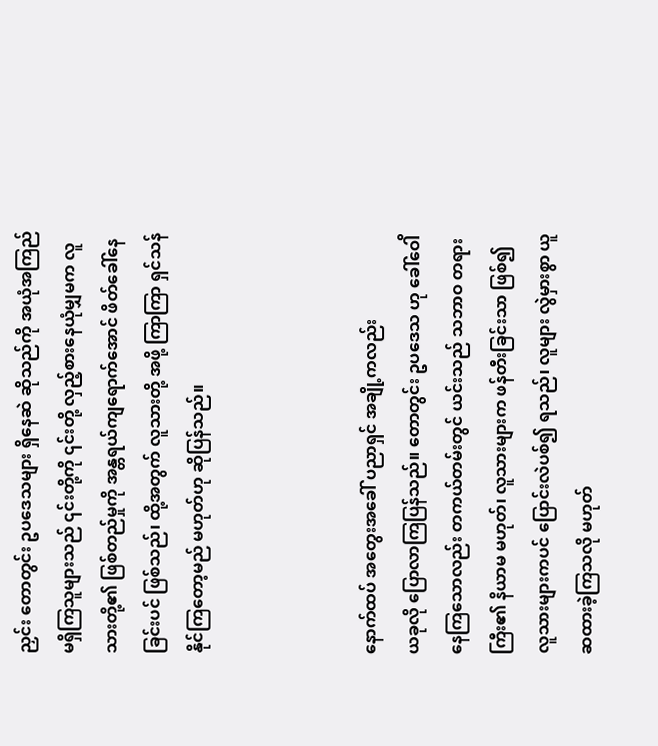ညှင်း တောတွင်း ဥပဒေသများ ရှိနေဆဲ ဆိုသည်ကို အယုံအကြည် မရှိကြသူများသည် ၎င်းတို့ကို ၎င်းတို့ လှည့်စားနေယုံမျှမက လူသားတို့၏ ဖြစ်တည်မှုကို အန္တရယ်ကျရောက်အောင် ဖိတ်ခေါ်နေခြင်းပင် ဖြစ်သည်၊ ထို့အတွက် လူသားတို့ အဖို့ ကြာကြာ ရှင်သန်နိုင်ကြတော့မည် မဟုတ်ဟု ဆိုပြန်သည်။



နောက်ထပ် အတွေးအခေါ် ပညာရှင် အချို့ကလည်း
ယခုလို ပြောလာကြပြန်သည်။ တောတွင်း ဥပဒေသ ဟု ခေါ်ဝေါိနေကြသောလည်း တကယ်တမ်းတွင် ယင်းသည် သဘာဝ တရားကြီး၏ နိယာမ မဟုတ်၊ လူသားများက ဖန်တီးခြင်းသာ ဖြစ်၍ လူသားများကပင် ပြောင်းလဲပစ်၍ ရသည်၊ လူများ လွဲမှားစွာ ယူဆထားခဲ့ကြသလို မဟုတ်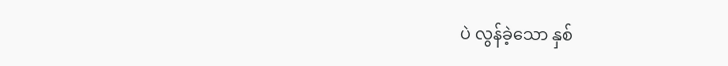ပဲ လွန်ခဲ့သော နှစ်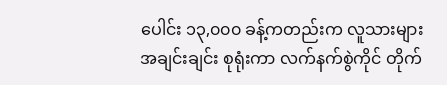ပေါင်း ၁၃,၀၀၀ ခန့်ကတည်းက လူသားများ အချင်းချင်း စုရုံးကာ လက်နက်စွဲကိုင် တိုက်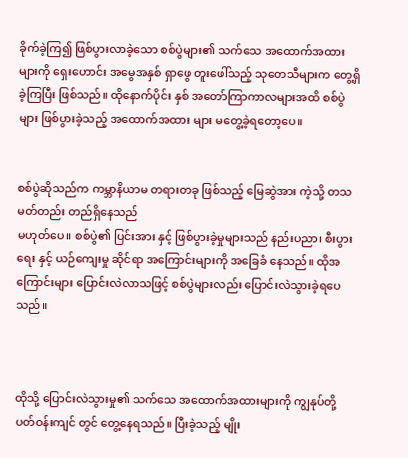ခိုက်ခဲ့ကြ၍ ဖြစ်ပွားလာခဲ့သော စစ်ပွဲများ၏ သက်သေ အထောက်အထားများကို ရှေးဟောင်း အမွေအနှစ် ရှာဖွေ တူးဖေါ်သည့် သုတေသီများက တွေ့ရှိခဲ့ကြပြီး ဖြစ်သည်။ ထိုနောက်ပိုင်း နှစ် အတော်ကြာကာလများအထိ စစ်ပွဲများ ဖြစ်ပွားခဲ့သည့် အထောက်အထား များ မတွေ့ခဲ့ရတော့ပေ။


စစ်ပွဲဆိုသည်က ကမ္ဘာနိယာမ တရားတခု ဖြစ်သည့် မြေဆွဲအား ကဲ့သို့ တသမတ်တည်း တည်ရှိနေသည်
မဟုတ်ပေ။ စစ်ပွဲ၏ ပြင်းအား နှင့် ဖြစ်ပွားခဲ့မှုများသည် နည်းပညာ၊ စီးပွားရေး နှင့် ယဉ်ကျေးမှု ဆိုင်ရာ အကြောင်းများကို အခြေခံ နေ‌သည်။ ထိုအကြောင်းများ ပြောင်းလဲလာသဖြင့် စစ်ပွဲများလည်း ပြောင်းလဲသွားခဲ့ရပေသည်။



ထိုသို့ ပြောင်းလဲသွားမှု၏ သက်သေ အထောက်အထားများကို ကျွနုပ်တို့ ပတ်ဝန်းကျင် တွင် တွေ့နေရသည်။ ပြီးခဲ့သည့် မျိုး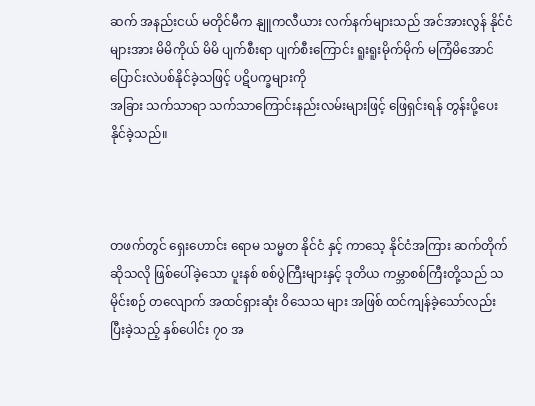ဆက် အနည်းငယ် မတိုင်မီက နျူကလီယား လက်နက်များသည် အင်အားလွန် နိုင်ငံများအား မိမိကိုယ် မိမိ ပျက်စီးရာ ပျက်စီးကြောင်း ရူးရူးမိုက်မိုက် မကြံမိအောင် ပြောင်းလဲပစ်နိုင်ခဲ့သဖြင့် ပဋိပက္ခများကို
အခြား သက်သာရာ သက်သာကြောင်းနည်းလမ်းများဖြင့် ဖြေရှင်းရန် တွန်းပို့ပေးနိုင်ခဲ့သည်။



တဖက်တွင် ရှေးဟောင်း ရောမ သမ္မတ နိုင်ငံ နှင့် ကာသေ့ နိုင်ငံအကြား ဆက်တိုက်ဆိုသလို ဖြစ်ပေါ်ခဲ့သော ပူးနစ် စစ်ပွဲကြီးများနှင့် ဒုတိယ ကမ္ဘာစစ်ကြီးတို့သည် သမိုင်းစဉ် တလျောက် အထင်ရှားဆုံး ဝိသေသ များ အဖြစ် ထင်ကျန်ခဲ့သော်လည်း ပြီးခဲ့သည့် နှစ်ပေါင်း ၇၀ အ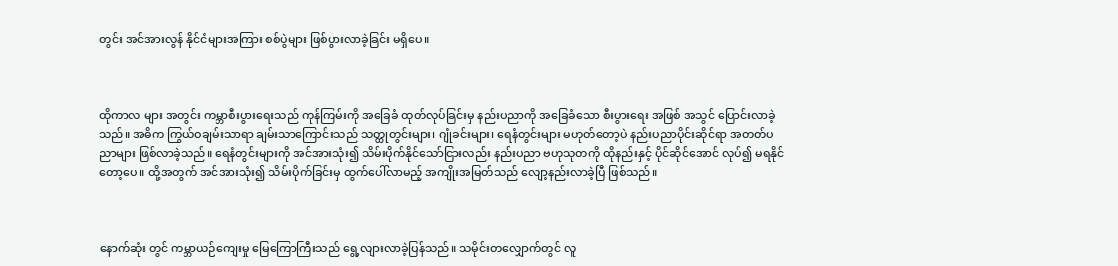တွင်း အင်အားလွန် နိုင်ငံများအကြား စစ်ပွဲများ ဖြစ်ပွားလာခဲ့ခြင်း မရှိပေ။



ထိုကာလ များ အတွင်း ကမ္ဘာစီးပွားရေးသည် ကုန်ကြမ်းကို အခြေခံ ထုတ်လုပ်ခြင်းမှ နည်းပညာကို အခြေခံသော စီးပွားရေး အဖြစ် အသွင် ပြောင်းလာခဲ့သည်။ အဓိက ကြွယ်ဝချမ်းသာရာ ချမ်းသာကြောင်းသည် သတ္ထုတွင်းများ၊ ဂျုံခင်းများ၊ ရေနံတွင်းများ မဟုတ်တော့ပဲ နည်းပညာပိုင်းဆိုင်ရာ အတတ်ပညာများ ဖြစ်လာခဲ့သည်။ ရေနံတွင်းများကို အင်အားသုံး၍ သိမ်းပိုက်နိုင်သော်ငြားလည်း နည်းပညာ ဗဟုသုတကို ထိုနည်းနှင့် ပိုင်ဆိုင်အောင် လုပ်၍ မရနိုင် တော့ပေ။ ထို့အတွက် အင်အားသုံး၍ သိမ်းပိုက်ခြင်းမှ ထွက်ပေါ်လာမည့် အကျိုးအမြတ်သည် လျော့နည်းလာခဲ့ပြီ ဖြစ်သည်။



နောက်ဆုံး တွင် ကမ္ဘာယဉ်ကျေးမှု မြေကြောကြီးသည် ရွေ့လျားလာခဲ့ပြန်သည်။ သမိုင်းတလျှောက်တွင် လူ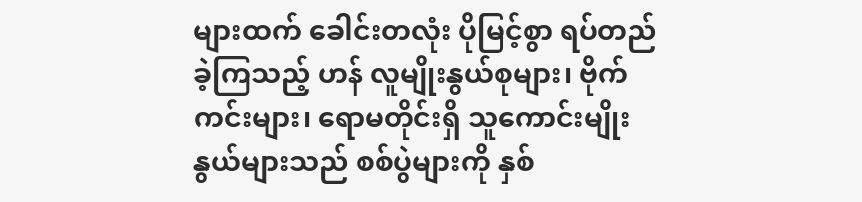များထက် ခေါင်းတလုံး ပိုမြင့်စွာ ရပ်တည်ခဲ့ကြသည့် ဟန် လူမျိုးနွယ်စုများ၊ ဗိုက်ကင်းများ၊ ရောမတိုင်းရှိ သူကောင်းမျိုးနွယ်များသည် စစ်ပွဲများကို နှစ်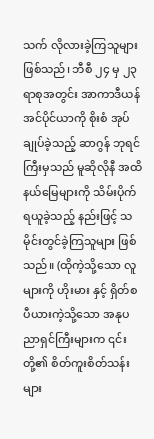သက် လိုလားခဲ့ကြသူများ ဖြစ်သည်၊ ဘီစီ ၂၄ မှ ၂၃ ရာစုအတွင်း အာကာဒီယန် အင်ပိုင်ယာကို စိုးစံ အုပ်ချုပ်ခဲ့သည့် ဆာဂွန် ဘုရင်ကြီးမှသည် မူဆိုလိုနီ အထိ နယ်မြေများကို သိမ်းပိုက် ရယူခဲ့သည့် နည်းဖြင့် သမိုင်းတွင်ခဲ့ကြသူများ ဖြစ်သည်။ (ထိုကဲ့သို့သော လူများကို ဟိုးမား နှင့် ရှိတ်စပီယားကဲ့သို့သော အနုပညာရှင်ကြီးများက ၎င်းတို့၏ စိတ်ကူးစိတ်သန်းများ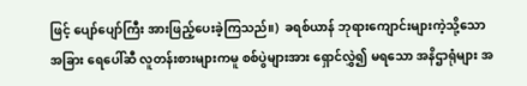ဖြင့် ပျော်ပျော်ကြီး အားဖြည့်ပေးခဲ့ကြသည်။)  ခရစ်ယာန် ဘုရားကျောင်းများကဲ့သို့သော အခြား ရေပေါ်ဆီ လူတန်းစားများကမူ စစ်ပွဲများအား ရှောင်လွှဲ၍ မရသော အနိဌာရုံများ အ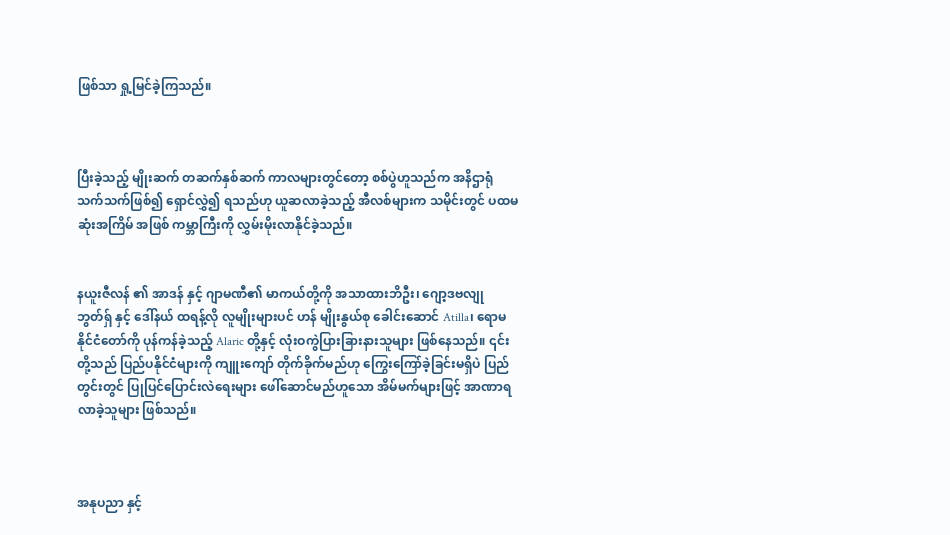ဖြစ်သာ ရှု့မြင်ခဲ့ကြသည်။



ပြီးခဲ့သည့် မျိုးဆက် တဆက်နှစ်ဆက် ကာလများတွင်တော့ စစ်ပွဲဟူသည်က အနိဌာရုံ သက်သက်ဖြစ်၍ ရှောင်လွှဲ၍ ရသည်ဟု ယူဆလာခဲ့သည့် အီလစ်များက သမိုင်းတွင် ပထမဆုံးအကြိမ် အဖြစ် ကမ္ဘာကြီးကို လွှမ်းမိုးလာနိုင်ခဲ့သည်။


နယူးဇီလန် ၏ အာဒန် နှင့် ဂျာမဏီ၏ မာကယ်တို့ကို အသာထားဘိဦး၊ ဂျော့ဒဗလျု ဘွတ်ရှ် နှင့် ဒေါ်နယ် ထရန့်လို လူမျိုးများပင် ဟန် မျိုးနွယ်စု ခေါင်းဆောင် Atilla၊ ရောမ နိုင်ငံတော်ကို ပုန်ကန်ခဲ့သည့် Alaric တို့နှင့် လုံးဝကွဲပြားခြားနားသူများ ဖြစ်နေသည်။ ၎င်းတို့သည် ပြည်ပနိုင်ငံများကို ကျူးကျော် တိုက်ခိုက်မည်ဟု ကြွေးကြော်ခဲ့ခြင်းမရှိပဲ ပြည်တွင်းတွင် ပြုပြင်ပြောင်းလဲရေးများ ဖေါ်ဆောင်မည်ဟူသော အိမ်မက်များဖြင့် အာဏာရလာခဲ့သူများ ဖြစ်သည်။



အနုပညာ နှင့်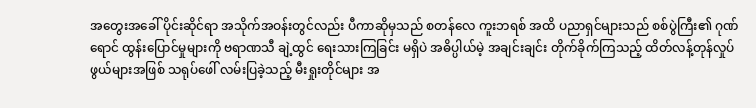အတွေးအခေါ် ပိုင်းဆိုင်ရာ အသိုက်အဝန်းတွင်လည်း ပီကာဆိုမှသည် စတန်လေ ကူးဘရစ် အထိ ပညာရှင်များသည် စစ်ပွဲကြီး၏ ဂုဏ်ရောင် ထွန်းပြောင်မှုများကို ဗရာဏသီ ချဲ့ထွင် ရေးသားကြခြင်း မရှိပဲ အဓိပ္ပါယ်မဲ့ အချင်းချင်း တိုက်ခိုက်ကြသည့် ထိတ်လန့်တုန်လှုပ်ဖွယ်များအဖြစ် သရုပ်ဖေါ် လမ်းပြခဲ့သည့် မီးရှုးတိုင်များ အ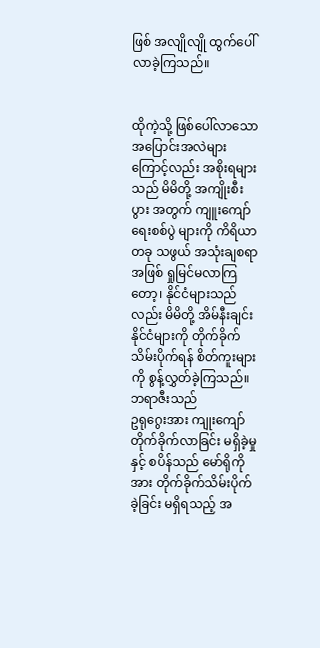ဖြစ် အလျိုလျို ထွက်ပေါ်လာခဲ့ကြသည်။


ထိုကဲ့သို့ ဖြစ်ပေါ်လာသော အပြောင်းအလဲများ ကြောင့်လည်း အစိုးရများသည် မိမိတို့ အကျိုးစီးပွား အတွက် ကျူးကျော်ရေးစစ်ပွဲ များကို ကိရိယာ တခု သဖွယ် အသုံးချစရာ အဖြစ် ရှုမြင်မလာကြတော့၊ နိုင်ငံများသည်လည်း မိမိတို့ အိမ်နီးချင်း နိုင်ငံများကို တိုက်ခိုက်သိမ်းပိုက်ရန် စိတ်ကူးများကို စွန့်လွှတ်ခဲ့ကြသည်။ ဘရာဇီးသည်
ဥ‌ရုဂွေးအား ကျုးကျော် တိုက်ခိုက်လာခြင်း မရှိခဲ့မှုနှင့် စပိန်သည် မော်ရိုကိုအား တိုက်ခိုက်သိမ်းပိုက် ခဲ့ခြင်း မရှိရသည့် အ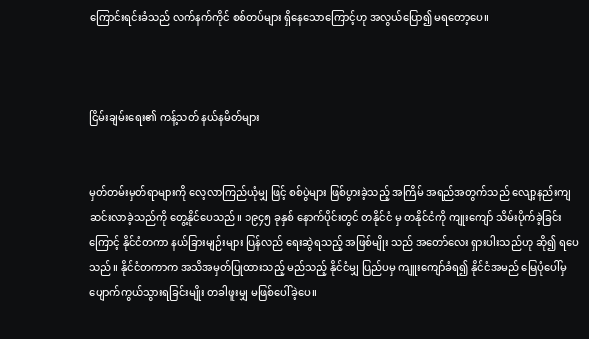ကြောင်းရင်းခံသည် လက်နက်ကိုင် စစ်တပ်များ ရှိနေသောကြောင့်ဟု အလွယ်ပြော၍ မရတော့ပေ။



ငြိမ်းချမ်းရေး၏ ကန့်သတ် နယ်နမိတ်များ


မှတ်တမ်းမှတ်ရာများကို လေ့လာကြည်ယုံမျှ ဖြင့် စစ်ပွဲများ ဖြစ်ပွားခဲ့သည့် အကြိမ် အရည်အတွက်သည် လျော့နည်းကျဆင်းလာခဲ့သည်ကို တွေ့နိုင်ပေသည်။ ၁၉၄၅ ခုနှစ် နောက်ပိုင်းတွင် တနိုင်ငံ မှ တနိုင်ငံကို ကျုးကျော် သိမ်းပိုက်ခဲ့ခြင်းကြောင့် နိုင်ငံတကာ နယ်ခြားမျဉ်းများ ပြန်လည် ရေးဆွဲရသည့် အဖြစ်မျိုး သည် အတော်လေး ရှားပါးသည်ဟု ဆို၍ ရပေသည်။ နိုင်ငံတကာက အသိအမှတ်ပြုထားသည့် မည်သည့် နိုင်ငံမျှ ပြည်ပမှ ကျူးကျော်ခံရ၍ နိုင်ငံအမည် မြေပုံပေါ်မှ ပျောက်ကွယ်သွားရခြင်းမျိုး တခါဖူးမျှ မဖြစ်ပေါ်ခဲ့ပေ။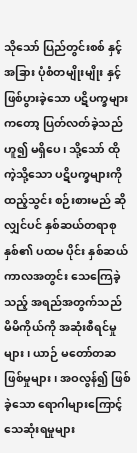သိုသော် ပြည်တွင်းစစ် နှင့် အခြား ပုံစံတမျိုးမျိုး နှင့် ဖြစ်ပွားခဲ့သော ပဋိပက္ခများကတော့ ပြတ်လတ်ခဲ့သည်ဟူ၍ မရှိပေ၊ သို့သော် ထိုကဲ့သို့သော ပဋိပက္ခများကို ထည့်သွင်း စဉ်းစားမည် ဆိုလျှင်ပင် နှစ်ဆယ်တရာစုနှစ်၏ ပထမ ပိုင်း နှစ်ဆယ်ကာလအတွင်း သေကြေခဲ့သည့် အရည်အတွက်သည် မိမိကိုယ်ကို အဆုံးစီရင်မှုများ၊ ယာဉ် မတော်တဆ ဖြစ်မှုများ၊ အဝလွန်၍ ဖြစ်ခဲ့သော ရောဂါများကြောင့် သေဆုံးရမှုများ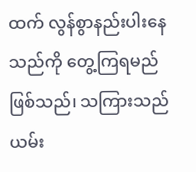ထက် လွန်စွာနည်းပါးနေသည်ကို တွေ့ကြရမည် ဖြစ်သည်၊ သကြားသည် ယမ်း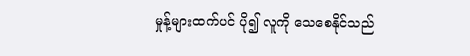မှုန့်များထက်ပင် ပို၍ လူကို သေစေနိုင်သည်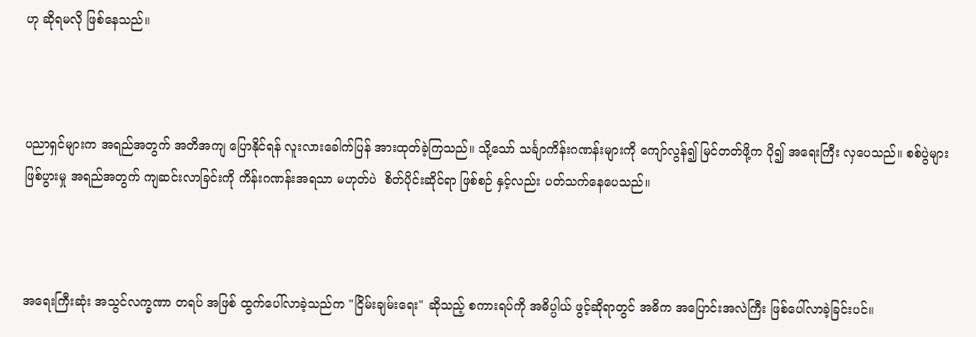ဟု ‌ဆိုရမလို ဖြစ်နေသည်။



ပညာရှင်များက အရည်အတွက် အတိအကျ ပြောနိုင်ရန် လူးလားခေါက်ပြန် အားထုတ်ခဲ့ကြသည်။ သို့သော် သင်္ချာကိန်းဂဏန်းများကို ကျော်လွန်၍ မြင်တတ်ဖို့က ပို၍ အရေးကြီး လှပေသည်။ စစ်ပွဲများ ဖြစ်ပွားမှု အရည်အတွက် ကျဆင်းလာခြင်းကို ကိန်းဂဏန်းအရသာ မဟုတ်ပဲ  စိတ်ပိုင်းဆိုင်ရာ ဖြစ်စဉ် နှင့်လည်း ပတ်သက်နေပေသည်။



အရေးကြီးဆုံး အသွင်လက္ခဏာ တရပ် အဖြစ် ထွက်ပေါ်လာခဲ့သည်က "ငြိမ်းချမ်းရေး" ဆိုသည့် စကားရပ်ကို အဓိပ္ပါယ် ဖွင့်ဆိုရာတွင် အဓိက အပြောင်းအလဲကြီး ဖြစ်ပေါ်လာခဲ့ခြင်းပင်။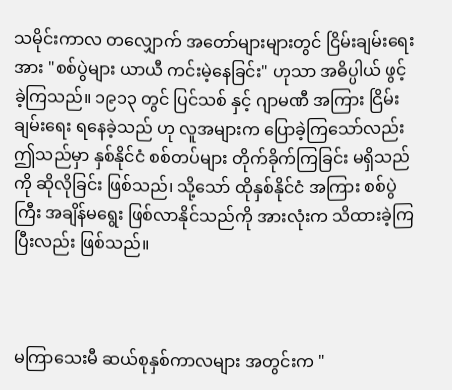သမိုင်းကာလ တလျှောက် အတော်များများတွင် ငြိမ်းချမ်းရေး အား "စစ်ပွဲများ ယာယီ ကင်းမဲ့နေခြင်း" ဟုသာ အဓိပ္ပါယ် ဖွင့်ခဲ့ကြသည်။ ၁၉၁၃ တွင် ပြင်သစ် နှင့် ဂျာမဏီ အကြား ငြိမ်းချမ်းရေး ရနေခဲ့သည် ဟု လူအများက ပြောခဲ့ကြသော်လည်း ဤသည်မှာ နှစ်နိုင်ငံ စစ်တပ်များ တိုက်ခိုက်ကြခြင်း မရှိသည်ကို ဆိုလိုခြင်း ဖြစ်သည်၊ သို့သော် ထိုနှစ်နိုင်ငံ အကြား စစ်ပွဲကြီး အချိန်မရွေး ဖြစ်လာနိုင်သည်ကို အားလုံးက သိထားခဲ့ကြပြီးလည်း ဖြစ်သည်။



မကြာသေးမီ ဆယ်စုနှစ်ကာလများ အတွင်းက "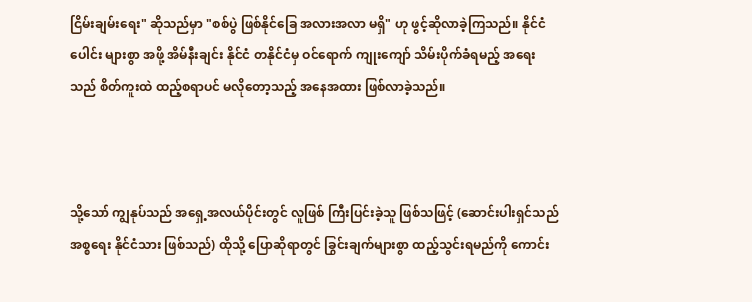ငြိမ်းချမ်းရေး" ဆိုသည်မှာ "စစ်ပွဲ ဖြစ်နိုင်ခြေ အလားအလာ မရှိ" ဟု ဖွင့်ဆိုလာခဲ့ကြသည်။ နိုင်ငံပေါင်း များစွာ အဖို့ အိမ်နီးချင်း နိုင်ငံ တနိုင်ငံမှ ဝင်ရောက် ကျုးကျော် သိမ်းပိုက်ခံရမည့် အရေးသည် စိတ်ကူးထဲ ထည့်စရာပင် မလိုတော့သည့် အနေအထား ဖြစ်လာခဲ့သည်။



သို့သော် ကျွနုပ်သည် အရှေ့အလယ်ပိုင်းတွင် လူဖြစ် ကြီးပြင်းခဲ့သူ ဖြစ်သဖြင့် (ဆောင်းပါးရှင်သည် အစ္စရေး နိုင်ငံသား ဖြစ်သည်) ထိုသို့ ပြောဆိုရာတွင် ခြွင်းချက်များစွာ ထည့်သွင်းရမည်ကို ကောင်း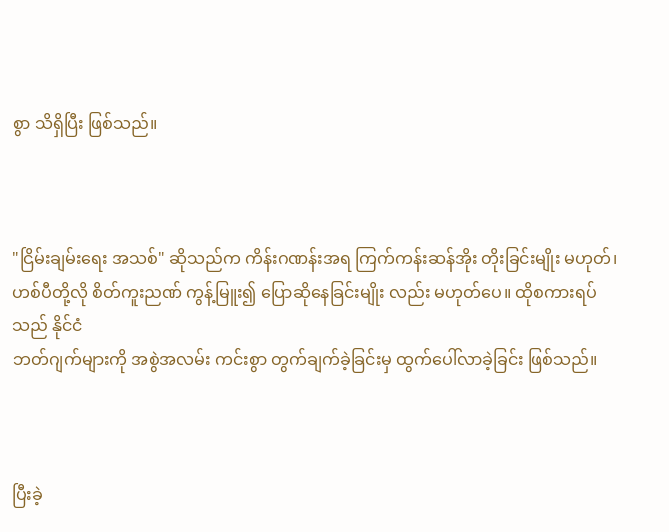စွာ သိရှိပြီး ဖြစ်သည်။



"ငြိမ်းချမ်းရေး အသစ်" ဆိုသည်က ကိန်းဂဏန်းအရ ကြက်ကန်းဆန်အိုး တိုးခြင်းမျိုး မဟုတ်၊ ဟစ်ပီတို့လို စိတ်ကူးညဏ် ကွန့်မြူး၍ ပြောဆိုနေခြင်းမျိုး လည်း မဟုတ်ပေ။ ထိုစကားရပ်သည် နိုင်ငံ
ဘတ်ဂျက်များကို အစွဲအလမ်း ကင်းစွာ တွက်ချက်ခဲ့ခြင်းမှ ထွက်ပေါ်လာခဲ့ခြင်း ဖြစ်သည်။



ပြီးခဲ့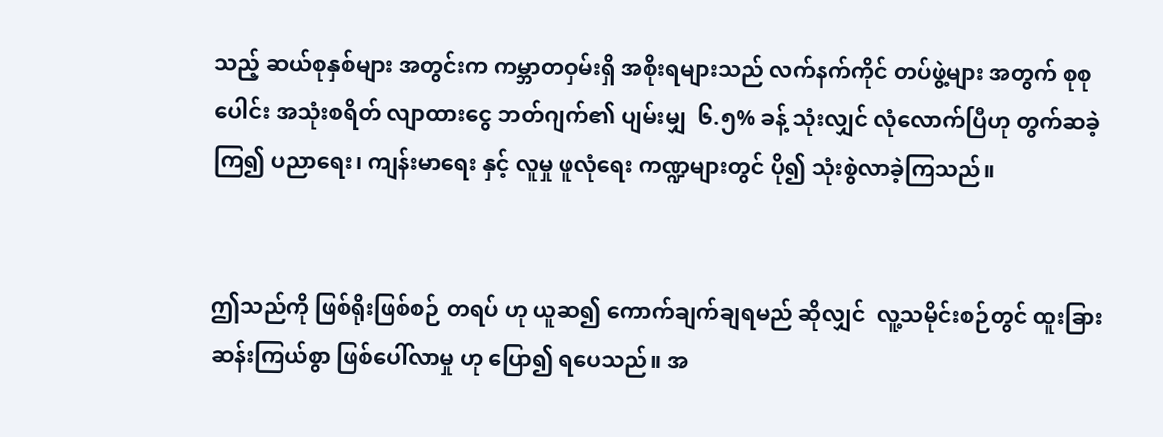သည့် ဆယ်စုနှစ်များ အတွင်းက ကမ္ဘာတဝှမ်းရှိ အစိုးရများသည် လက်နက်ကိုင် တပ်ဖွဲ့များ အတွက် စုစုပေါင်း အသုံးစရိတ် လျာထားငွေ ဘတ်ဂျက်၏ ပျမ်းမျှ  ၆.၅% ခန့် သုံးလျှင် လုံလောက်ပြီဟု တွက်ဆခဲ့ကြ၍ ပညာရေး၊ ကျန်းမာရေး နှင့် လူမှု ဖူလုံရေး ကဏ္ဍများတွင် ပို၍ သုံးစွဲလာခဲ့ကြသည်။


ဤသည်ကို ဖြစ်ရိုးဖြစ်စဉ် တရပ် ဟု ယူဆ၍ ကောက်ချက်ချရမည် ဆိုလျှင်  လူ့သမိုင်းစဉ်တွင် ထူးခြား ဆန်းကြယ်စွာ ဖြစ်ပေါ်လာမှု ဟု ပြော၍ ရပေသည်။ အ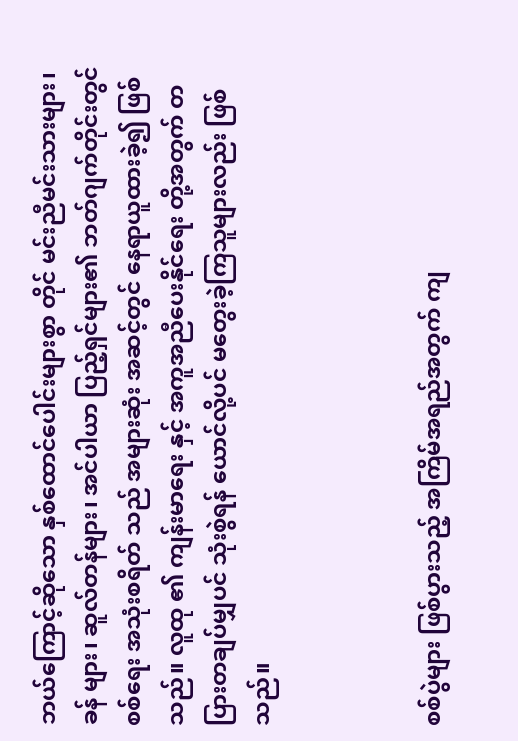ဘယ်ကြောင့်ဆိုသော နှစ်ထောင်ပေါင်းများစွာ တိုင် မင်းညီမင်းသားများ၊ ခန် များ၊ ဆူလ်တန်များ၊ အင်ပါယာ ပြည့်ရှင်များ၏ ဘတ်ဂျက်တိုင်းတွင် စစ်ရေး အသုံးစရိတ် သည် အများဆုံး အဆင့်တွင် နေရာယူထားခဲ့၍ ဖြစ်သည်။ လူထု ၏ ကျန်းမာရေး နှင့် အကူအညီပေးနိုင်ရေး တို့အတွက် တပြားတချပ်မျှပင် သုံးစွဲရန် ယောင်လို့ပင် မတွေးခဲ့ကြသူများလည်း ဖြစ်သည်။



စစ်ပွဲများ ဖြစ်ပွားသည့် အကြိမ်အရည်အတွက် ကျ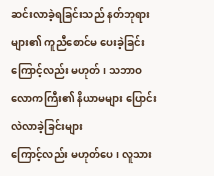ဆင်းလာခဲ့ရခြင်းသည် နတ်ဘုရားများ၏ ကူညီစောင်မ ပေးခဲ့ခြင်းကြောင့်လည်း မဟုတ်၊ သဘာဝ လောကကြီး၏ နိယာမများ ပြောင်းလဲလာခဲ့ခြင်းများ
ကြောင့်လည်း မဟုတ်ပေ၊ လူသား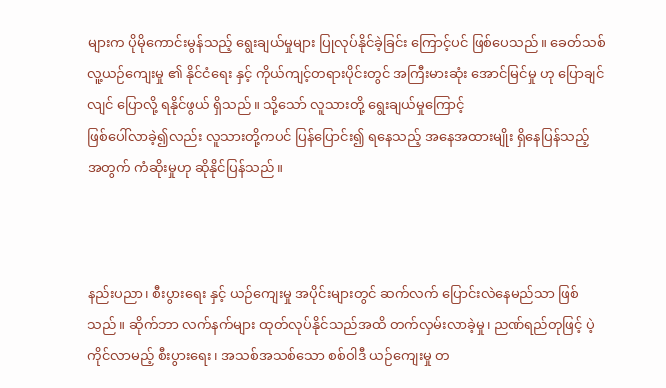များက ပိုမိုကောင်းမွန်သည့် ရွေးချယ်မှုများ ပြုလုပ်နိုင်ခဲ့ခြင်း ကြောင့်ပင် ဖြစ်ပေသည်။ ခေတ်သစ် လူ့ယဉ်ကျေးမှု ၏ နိုင်ငံရေး နှင့် ကိုယ်ကျင့်တရားပိုင်းတွင် အကြီးမားဆုံး အောင်မြင်မှု ဟု ပြောချင်လျင် ပြောလို့ ရနိုင်ဖွယ် ရှိသည်။ သို့သော် လူသားတို့ ရွေးချယ်မှုကြောင့်
ဖြစ်ပေါ်လာခဲ့၍လည်း လူသားတို့ကပင် ပြန်ပြောင်း၍ ရနေသည့် အနေအထားမျိုး ရှိနေပြန်သည့်
အတွက် ကံဆိုးမှုဟု ဆိုနိုင်ပြန်သည်။



နည်းပညာ၊ စီးပွားရေး နှင့် ယဉ်ကျေးမှု အပိုင်းများတွင် ဆက်လက် ပြောင်းလဲနေမည်သာ ဖြစ်သည်။ ဆိုက်ဘာ လက်နက်များ ထုတ်လုပ်နိုင်သည်အထိ တက်လှမ်းလာခဲ့မှု၊ ညဏ်ရည်တုဖြင့် ပဲ့ကိုင်လာမည့် စီးပွားရေး၊ အသစ်အသစ်သော စစ်ဝါဒီ ယဉ်ကျေးမှု တ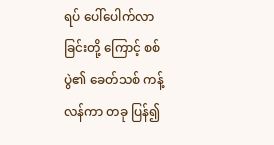ရပ် ပေါ်ပေါက်လာခြင်းတို့ ကြောင့် စစ်ပွဲ၏ ခေတ်သစ် ကန့်လန်ကာ တခု ပြန်၍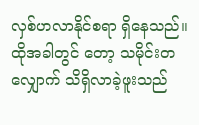လှစ်ဟလာနိုင်စရာ ရှိနေသည်။ ထိုအခါတွင်‌ တော့ သမိုင်းတလျှောက် သိရှိလာခဲ့ဖူးသည်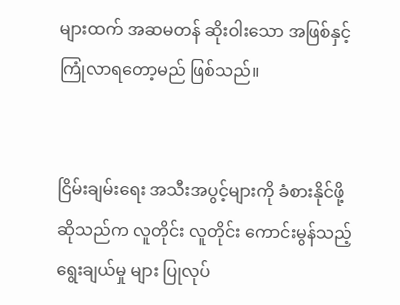များထက် အဆမတန် ဆိုးဝါးသော အဖြစ်နှင့် ကြုံလာရ‌တော့မည် ဖြစ်သည်။


ငြိမ်းချမ်းရေး အသီးအပွင့်များကို ခံစားနိုင်ဖို့ ဆိုသည်က လူတိုင်း လူတိုင်း ကောင်းမွန်သည့် ရွေးချယ်မှု များ ပြုလုပ်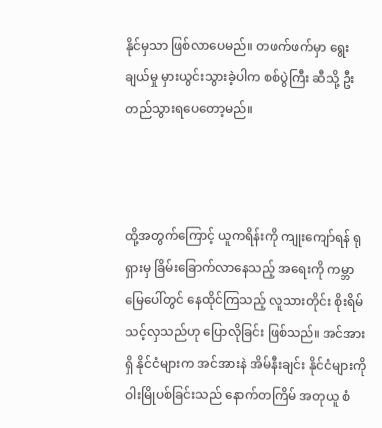နိုင်မှသာ ဖြစ်လာပေမည်။ တဖက်ဖက်မှာ ရွေးချယ်မှု မှားယွင်းသွားခဲ့ပါက စစ်ပွဲကြီး ဆီသို့ ဦးတည်သွားရပေတော့မည်။



ထို့အတွက်ကြောင့် ယူကရိန်းကို ကျုးကျော်ရန် ရုရှားမှ ခြိမ်းခြောက်လာနေသည့် အရေးကို ကမ္ဘာမြေပေါ်တွင် နေထိုင်ကြသည့် လူသားတိုင်း စိုးရိမ်သင့်လှသည်ဟု ပြောလိုခြင်း ဖြစ်သည်။ အင်အားရှိ နိုင်ငံများက အင်အားနဲ အိမ်နီးချင်း နိုင်ငံများကို ဝါးမြိုပစ်ခြင်းသည် နောက်တကြိမ် အတုယူ စံ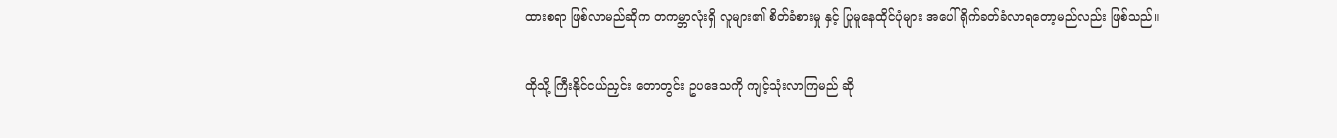ထားစရာ ဖြစ်လာမည်ဆိုက တကမ္ဘာလုံးရှိ လူများ၏ စိတ်ခံစားမှု နှင့် ပြုမူနေထိုင်ပုံများ အပေါ် ရိုက်ခတ်ခံလာရတော့မည်လည်း ဖြစ်သည်။


ထိုသို့ ကြီးနိုင်ငယ်ညှင်း တောတွင်း ဥပဒေသကို ကျင့်သုံးလာကြမည် ဆို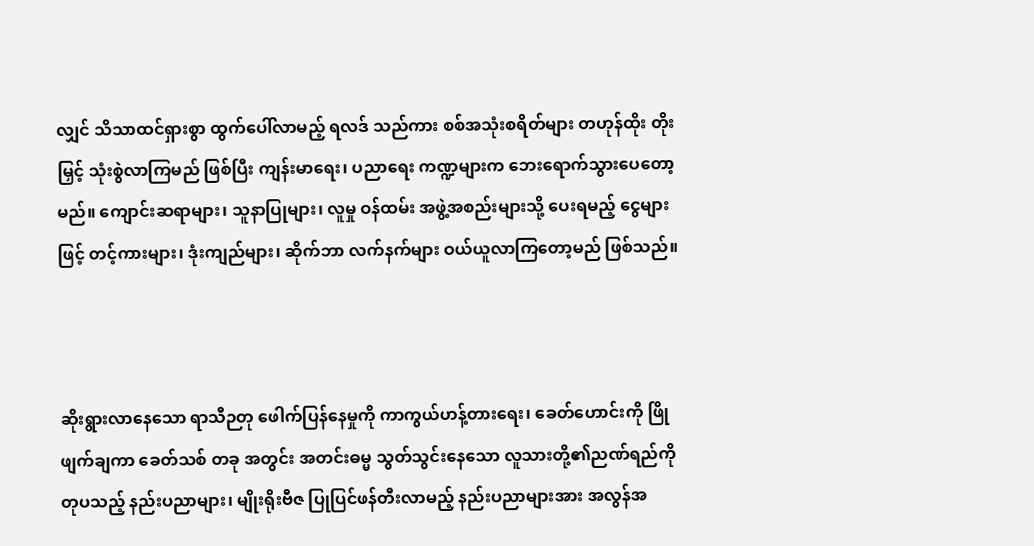လျှင် သိသာထင်ရှားစွာ ထွက်ပေါ်လာမည့် ရလဒ် သည်ကား စစ်အသုံးစရိတ်များ တဟုန်ထိုး တိုးမြှင့် သုံးစွဲလာကြမည် ဖြစ်ပြီး ကျန်းမာရေး၊ ပညာရေး ကဏ္ဍများက ဘေးရောက်သွားပေတော့မည်။ ကျောင်းဆရာများ၊ သူနာပြုများ၊ လူမှု ဝန်ထမ်း အဖွဲ့အစည်းများသို့ ပေးရမည့် ငွေများဖြင့် တင့်ကားများ၊ ဒုံးကျည်များ၊ ဆိုက်ဘာ လက်နက်များ ဝယ်ယူလာကြတော့မည် ဖြစ်သည်။



ဆိုးရွားလာနေသော ‌ရာသီဉတု ဖေါက်ပြန်နေမှုကို ကာကွယ်ဟန့်တားရေး၊ ‌ခေတ်ဟောင်းကို ဖြိုဖျက်ချကာ ခေတ်သစ် တခု အတွင်း အတင်းဓမ္မ သွတ်သွင်းနေသော လူသားတို့၏ညဏ်ရည်ကို တုပသည့် နည်းပညာများ၊ မျိုးရိုးဗီဇ ပြုပြင်ဖန်တီးလာမည့် နည်းပညာများအား အလွန်အ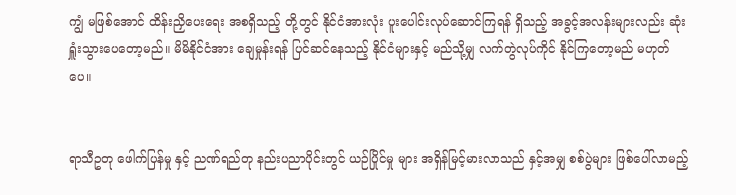ကျွံ မဖြစ်အောင် ထိန်းညှိပေးရေး အစရှိသည့် တို့တွင် နိုင်ငံအားလုံး ပူးပေါင်းလုပ်ဆောင်ကြရန် ရှိသည့် အခွင့်အလန်းများလည်း ဆုံးရှူံးသွားပေတော့မည်။ မိမိနိုင်ငံအား ချေမှုန်းရန် ပြင်ဆင်နေသည့် နိုင်ငံများနှင့် မည်သို့မျှ လက်တွဲလုပ်ကိုင် နိုင်ကြတော့မည် မဟုတ်ပေ။


ရာသီဥတု ဖေါက်ပြန်မှု နှင့် ညဏ်ရည်တု နည်းပညာပိုင်းတွင် ယဉ်ပြိုင်မှု များ အရှိန်မြင့်မားလာသည် နှင့်အမျှ စစ်ပွဲများ ဖြစ်ပေါ်လာမည့်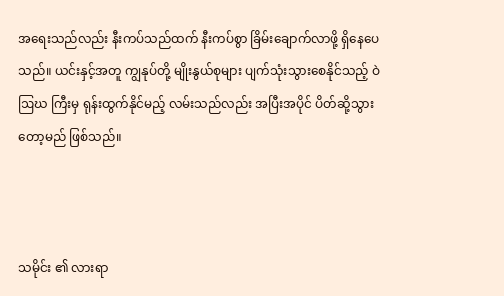အရေးသည်လည်း နီးကပ်သည်ထက် နီးကပ်စွာ ခြိမ်းချောက်လာဖို့ ရှိနေပေသည်။ ယင်းနှင့်အတူ ကျွနုပ်တို့ မျိုးနွယ်စုများ ပျက်သုံးသွားစေနိုင်သည့် ဝဲဩဃ ကြီးမှ ရုန်းထွက်နိုင်မည့် လမ်းသည်လည်း အပြီးအပိုင် ပိတ်ဆို့သွားတော့မည် ဖြစ်သည်။



သမိုင်း ၏ လားရာ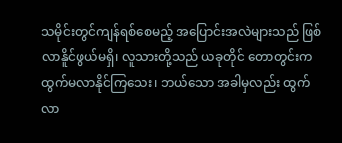သမိုင်းတွင်ကျန်ရစ်စေမည့် အပြောင်းအလဲများသည် ဖြစ်လာနိူင်ဖွယ်မရှိ၊ လူသားတို့သည် ယခုတိုင် တောတွင်းက ထွက်မလာနိုင်ကြသေး၊ ဘယ်သော အခါမှလည်း ထွက်လာ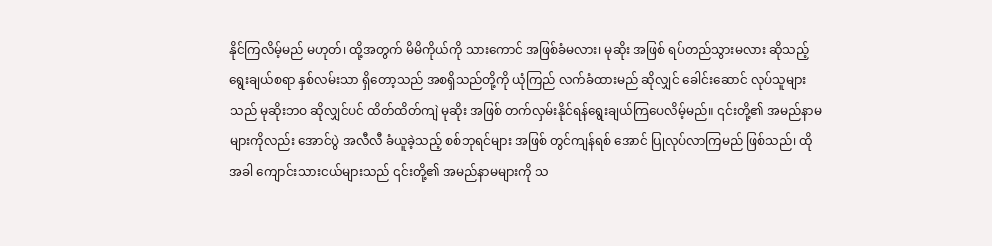နိုင်ကြလိမ့်မည် မဟုတ်၊ ထို့အတွက် မိမိကိုယ်ကို သားကောင် အဖြစ်ခံမလား၊ မုဆိုး အဖြစ် ရပ်တည်သွားမလား ဆိုသည့် ရွေးချယ်စရာ နှစ်လမ်းသာ ရှိတော့သည် အစရှိသည်တို့ကို ယုံကြည် လက်ခံထားမည် ဆိုလျှင် ခေါင်းဆောင် လုပ်သူများသည် မုဆိုးဘဝ ဆိုလျှင်ပင် ထိတ်ထိတ်ကျဲ မုဆိုး အဖြစ် တက်လှမ်းနိုင်ရန်ရွေးချယ်ကြပေလိမ့်မည်။ ၎င်းတို့၏ အမည်နာမများကိုလည်း အောင်ပွဲ အလီလီ ခံယူခဲ့သည့် စစ်ဘုရင်များ အဖြစ် တွင်ကျန်ရစ် အောင် ပြုလုပ်လာကြမည် ဖြစ်သည်၊ ထိုအခါ ကျောင်းသားငယ်များသည် ၎င်းတို့၏ အမည်နာမများကို သ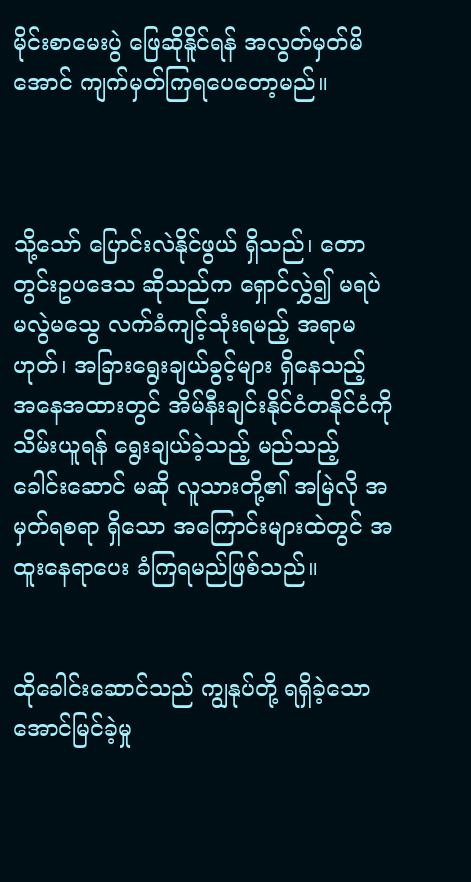မိုင်းစာမေးပွဲ ဖြေဆိုနိူင်ရန် အလွတ်မှတ်မိအောင် ကျက်မှတ်ကြရပေတော့မည်။



သို့သော် ပြောင်းလဲနိုင်ဖွယ် ရှိသည်၊ တောတွင်းဥပဒေသ ဆိုသည်က ရှောင်လွှဲ၍ မရပဲ မလွဲမသွေ လက်ခံကျင့်သုံးရမည့် အရာမဟုတ်၊ အခြားရွေးချယ်ခွင့်များ ရှိနေသည့် အနေအထားတွင် အိမ်နီးချင်းနိုင်ငံတနိုင်ငံကို သိမ်းယူရန် ရွေးချယ်ခဲ့သည့် မည်သည့် ခေါင်းဆောင် မဆို လူသားတို့၏ အမြဲလို အမှတ်ရစရာ ရှိသော အကြောင်းများထဲတွင် အထူးနေရာပေး ခံကြရမည်ဖြစ်သည်။


ထိုခေါင်းဆောင်သည် ကျွနုပ်တို့ ရရှိခဲ့သော အောင်မြင်ခဲ့မှု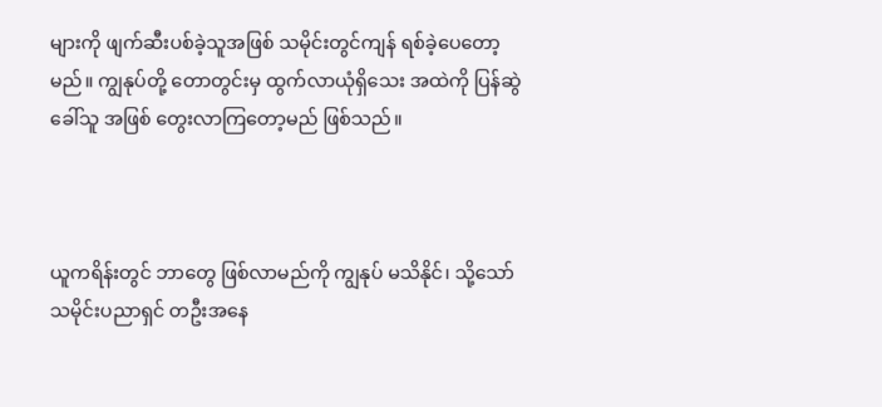များကို ဖျက်ဆီးပစ်ခဲ့သူအဖြစ် သမိုင်းတွင်ကျန် ရစ်ခဲ့ပေတော့မည်။ ကျွနုပ်တို့ တောတွင်းမှ ထွက်လာယုံရှိသေး အထဲကို ပြန်ဆွဲခေါ်သူ အဖြစ် တွေးလာကြတော့မည် ဖြစ်သည်။



ယူကရိန်းတွင် ဘာတွေ ဖြစ်လာမည်ကို ကျွနုပ် မသိနိုင်၊ သို့သော် သမိုင်းပညာရှင် တဦးအနေ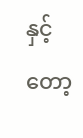နှင့်တော့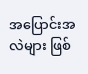အပြောင်းအလဲများ ဖြစ်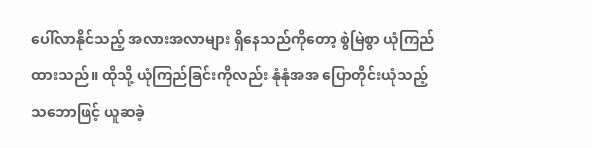ပေါ်လာနိုင်သည့် အလားအလာများ ရှိနေသည်ကိုတော့ စွဲမြဲစွာ ယုံကြည်ထားသည်။ ထိုသို့ ယုံကြည်ခြင်းကိုလည်း နုံနုံအအ ပြောတိုင်းယုံသည့် သဘောဖြင့် ယူဆခဲ့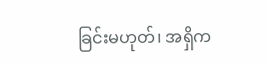ခြင်းမဟုတ်၊ အရှိက